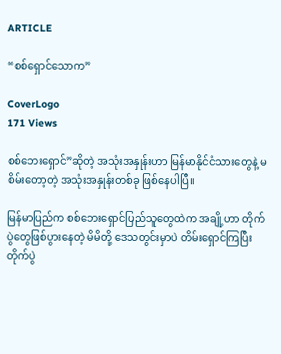ARTICLE

“စစ်ရှောင်သောက”

CoverLogo
171 Views

စစ်ဘေးရှောင်”ဆိုတဲ့ အသုံးအနှုန်းဟာ မြန်မာနိုင်ငံသားတွေနဲ့ မစိမ်းတော့တဲ့ အသုံးအနှုန်းတစ်ခု ဖြစ်နေပါပြီ။

မြန်မာပြည်က စစ်ဘေးရှောင်ပြည်သူတွေထဲက အချို့ဟာ တိုက်ပွဲတွေဖြစ်ပွားနေတဲ့ မိမိတို့ ဒေသတွင်းမှာပဲ တိမ်းရှောင်ကြပြီး တိုက်ပွဲ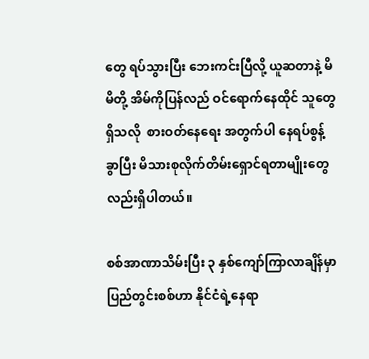တွေ ရပ်သွားပြီး ဘေးကင်းပြီလို့ ယူဆတာနဲ့ မိမိတို့ အိမ်ကိုပြန်လည် ဝင်ရောက်နေထိုင် သူတွေရှိသလို  စားဝတ်နေရေး အတွက်ပါ နေရပ်စွန့်ခွာပြီး မိသားစုလိုက်တိမ်းရှောင်ရတာမျိုးတွေလည်းရှိပါတယ်။

စစ်အာဏာသိမ်းပြီး ၃ နှစ်ကျော်ကြာလာချိန်မှာ ပြည်တွင်းစစ်ဟာ နိုင်ငံရဲ့နေရာ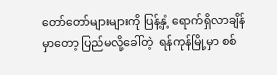တော်တော်များများကို ပြန့်နှံ့ ရောက်ရှိလာချိန်မှာတော့ ပြည်မလို့ခေါ်တဲ့  ရန်ကုန်မြို့မှာ စစ်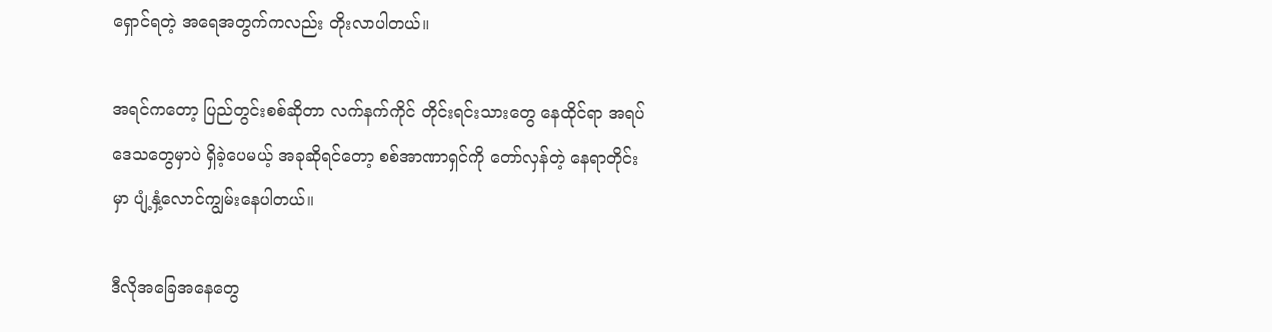ရှောင်ရတဲ့ အရေအတွက်ကလည်း တိုးလာပါတယ်။

အရင်ကတော့ ပြည်တွင်းစစ်ဆိုတာ လက်နက်ကိုင် တိုင်းရင်းသားတွေ နေထိုင်ရာ အရပ်ဒေသတွေမှာပဲ ရှိခဲ့ပေမယ့် အခုဆိုရင်တော့ စစ်အာဏာရှင်ကို တော်လှန်တဲ့ နေရာတိုင်းမှာ ပျံ့နှံ့လောင်ကျွမ်းနေပါတယ်။

ဒီလိုအခြေအနေတွေ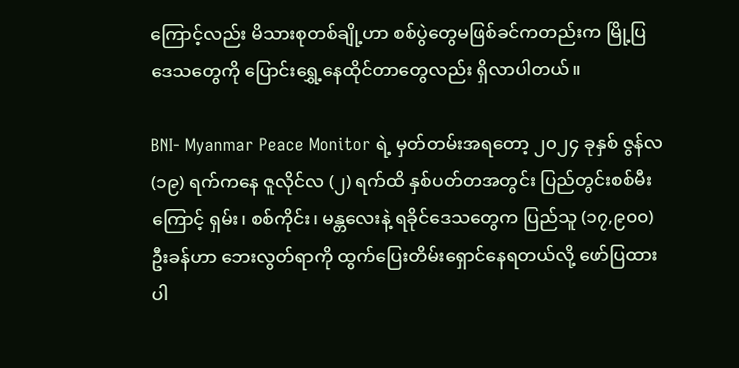ကြောင့်လည်း မိသားစုတစ်ချို့ဟာ စစ်ပွဲတွေမဖြစ်ခင်ကတည်းက မြို့ပြ ဒေသတွေကို ပြောင်းရွှေ့နေထိုင်တာတွေလည်း ရှိလာပါတယ်။

BNI- Myanmar Peace Monitor ရဲ့ မှတ်တမ်းအရတော့ ၂၀၂၄ ခုနှစ် ဇွန်လ (၁၉) ရက်ကနေ ဇူလိုင်လ (၂) ရက်ထိ နှစ်ပတ်တအတွင်း ပြည်တွင်းစစ်မီးကြောင့် ရှမ်း၊ စစ်ကိုင်း၊ မန္တလေးနဲ့ ရခိုင်ဒေသတွေက ပြည်သူ (၁၇,၉၀၀) ဦးခန်ဟာ ဘေးလွတ်ရာကို ထွက်ပြေးတိမ်းရှောင်နေရတယ်လို့ ဖော်ပြထားပါ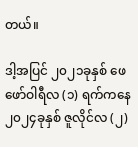တယ်။

ဒါ့အပြင် ၂၀၂၁ခုနှစ် ဖေဖော်ဝါရီလ (၁) ရက်ကနေ ၂၀၂၄ခုနှစ် ဇူလိုင်လ (၂)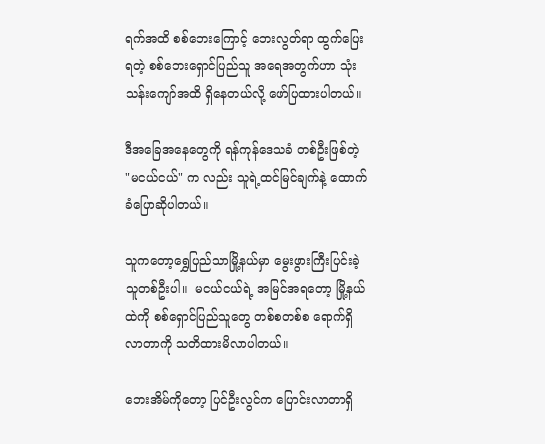ရက်အထိ စစ်ဘေးကြောင့် ဘေးလွတ်ရာ ထွက်ပြေးရတဲ့ စစ်ဘေးရှောင်ပြည်သူ အရေအတွက်ဟာ သုံးသန်းကျော်အထိ ရှိနေတယ်လို့ ဖော်ပြထားပါတယ်။

ဒီအခြေအနေတွေကို ရန်ကုန်ဒေသခံ တစ်ဦးဖြစ်တဲ့   "မငယ်ငယ်" က လည်း သူရဲ့ထင်မြင်ချက်နဲ့ ထောက်ခံပြောဆိုပါတယ်။

သူကတော့ရွှေပြည်သာမြို့နယ်မှာ မွေးဖွားကြီးပြင်းခဲ့သူတစ်ဦးပါ။  မငယ်ငယ်ရဲ့ အမြင်အရတော့ မြို့နယ်ထဲကို စစ်ရှောင်ပြည်သူတွေ တစ်စတစ်စ ရောက်ရှိလာတာကို သတိထားမိလာပါတယ်။

ဘေးအိမ်ကိုတော့ ပြင်ဦးလွင်က ပြောင်းလာတာရှိ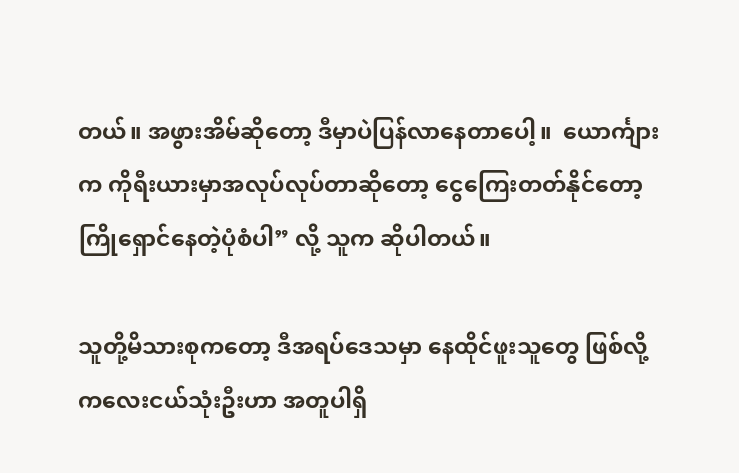တယ်။ အဖွားအိမ်ဆိုတော့ ဒီမှာပဲပြန်လာနေတာပေါ့။  ယောင်္ကျားက ကိုရီးယားမှာအလုပ်လုပ်တာဆိုတော့ ငွေကြေးတတ်နိုင်တော့ ကြိုရှောင်နေတဲ့ပုံစံပါ” လို့ သူက ဆိုပါတယ်။

သူတို့မိသားစုကတော့ ဒီအရပ်ဒေသမှာ နေထိုင်ဖူးသူတွေ ဖြစ်လို့ ကလေးငယ်သုံးဦးဟာ အတူပါရှိ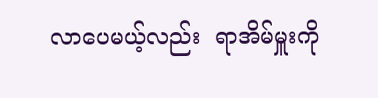လာပေမယ့်လည်း  ရာအိမ်မှူးကို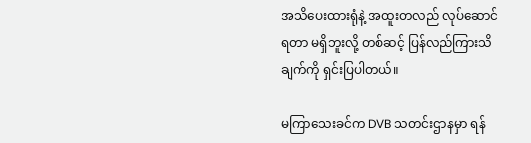အသိပေးထားရုံနဲ့ အထူးတလည် လုပ်ဆောင်ရတာ မရှိဘူးလို့ တစ်ဆင့် ပြန်လည်ကြားသိချက်ကို ရှင်းပြပါတယ်။

မကြာသေးခင်က DVB သတင်းဌာနမှာ ရန်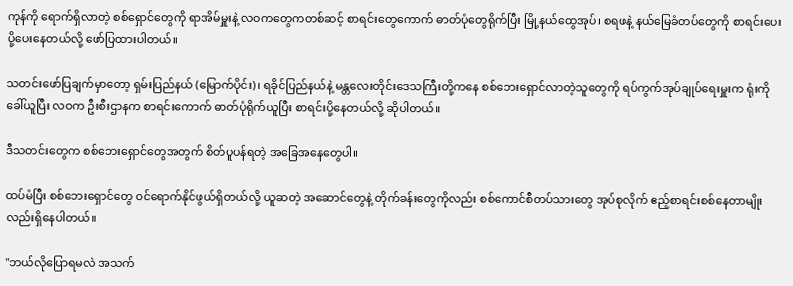ကုန်ကို ရောက်ရှိလာတဲ့ စစ်ရှောင်တွေကို ရာအိမ်မှူးနဲ့ လဝကတွေကတစ်ဆင့် စာရင်းတွေကောက် ဓာတ်ပုံတွေရိုက်ပြီး မြို့နယ်ထွေအုပ်၊ စရဖနဲ့ နယ်မြေခံတပ်တွေကို စာရင်းပေးပို့ပေးနေတယ်လို့ ဖော်ပြထားပါတယ်။

သတင်းဖော်ပြချက်မှာတော့ ရှမ်းပြည်နယ် (မြောက်ပိုင်း)၊ ရခိုင်ပြည်နယ်နဲ့ မန္တလေးတိုင်းဒေသကြီးတို့ကနေ စစ်ဘေးရှောင်လာတဲ့သူတွေကို ရပ်ကွက်အုပ်ချုပ်ရေးမှူးက ရုံးကိုခေါ်ယူပြီး လဝက ဦးစီးဌာနက စာရင်းကောက် ဓာတ်ပုံရိုက်ယူပြီး စာရင်းပို့နေတယ်လို့ ဆိုပါတယ်။

ဒီသတင်းတွေက စစ်ဘေးရှောင်တွေအတွက် စိတ်ပူပန်ရတဲ့ အခြေအနေတွေပါ။

ထပ်မံပြီး စစ်ဘေးရှောင်တွေ ဝင်ရောက်နိုင်ဖွယ်ရှိတယ်လို့ ယူဆတဲ့ အဆောင်တွေနဲ့ တိုက်ခန်းတွေကိုလည်း စစ်ကောင်စီတပ်သားတွေ အုပ်စုလိုက် ဧည့်စာရင်းစစ်နေတာမျိုးလည်းရှိနေပါတယ်။

"ဘယ်လိုပြောရမလဲ အသက်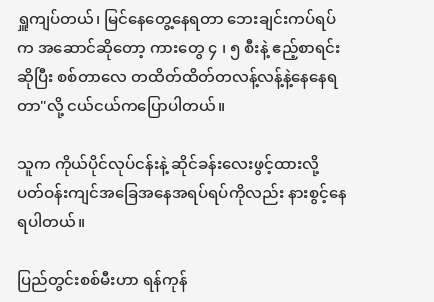ရှူကျပ်တယ်၊ မြင်နေတွေ့နေရတာ ဘေးချင်းကပ်ရပ်က အဆောင်ဆိုတော့ ကားတွေ ၄ ၊ ၅ စီးနဲ့ ဧည့်စာရင်းဆိုပြီး စစ်တာလေ တထိတ်ထိတ်တလန့်လန့်နဲ့နေနေရတာ"လို့ ငယ်ငယ်ကပြောပါတယ်။

သူက ကိုယ်ပိုင်လုပ်ငန်းနဲ့ ဆိုင်ခန်းလေးဖွင့်ထားလို့ ပတ်ဝန်းကျင်အခြေအနေအရပ်ရပ်ကိုလည်း နားစွင့်နေရပါတယ်။

ပြည်တွင်းစစ်မီးဟာ ရန်ကုန်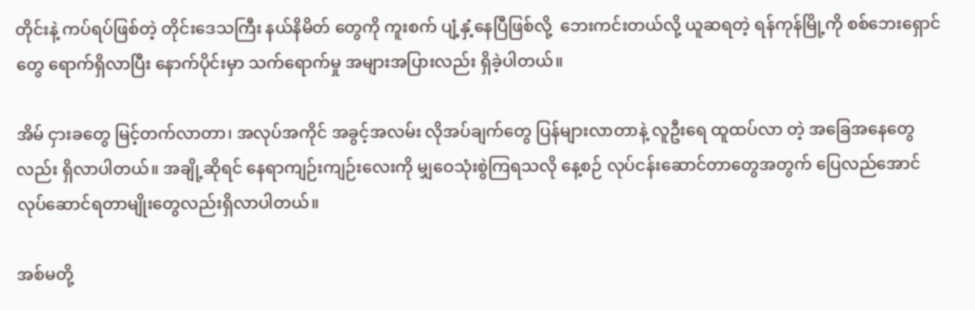တိုင်းနဲ့ ကပ်ရပ်ဖြစ်တဲ့ တိုင်းဒေသကြီး နယ်နိမိတ် တွေကို ကူးစက် ပျံ့နှံ့နေပြီဖြစ်လို့  ဘေးကင်းတယ်လို့ ယူဆရတဲ့ ရန်ကုန်မြို့ကို စစ်ဘေးရှောင်တွေ ရောက်ရှိလာပြီး နောက်ပိုင်းမှာ သက်ရောက်မှု အများအပြားလည်း ရှိခဲ့ပါတယ်။

အိမ် ငှားခတွေ မြင့်တက်လာတာ၊ အလုပ်အကိုင် အခွင့်အလမ်း လိုအပ်ချက်တွေ ပြန်များလာတာနဲ့ လူဦးရေ ထူထပ်လာ တဲ့ အခြေအနေတွေလည်း ရှိလာပါတယ်။ အချို့ဆိုရင် နေရာကျဉ်းကျဉ်းလေးကို မျှဝေသုံးစွဲကြရသလို နေ့စဉ် လုပ်ငန်းဆောင်တာတွေအတွက် ပြေလည်အောင် လုပ်ဆောင်ရတာမျိုးတွေလည်းရှိလာပါတယ်။

အစ်မတို့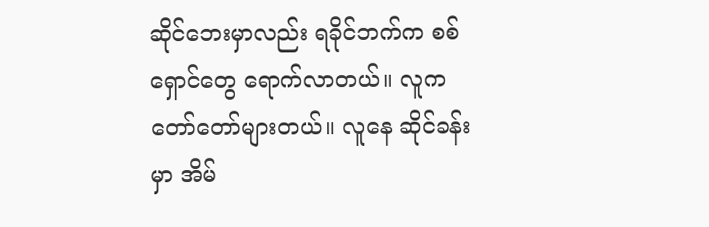ဆိုင်ဘေးမှာလည်း ရခိုင်ဘက်က စစ်ရှောင်တွေ ရောက်လာတယ်။ လူကတော်တော်များတယ်။ လူနေ ဆိုင်ခန်းမှာ အိမ်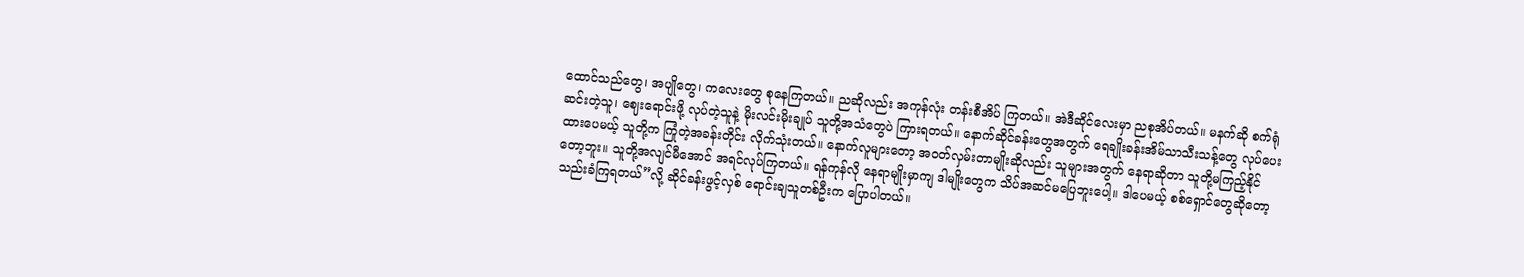ထောင်သည်တွေ၊ အပျိုတွေ၊ ကလေးတွေ စုနေကြတယ်။ ညဆိုလည်း အကုန်လုံး တန်းစီအိပ် ကြတယ်။ အဲဒီဆိုင်လေးမှာ ညစုအိပ်တယ်။ မနက်ဆို စက်ရုံဆင်းတဲ့သူ၊ ဈေးရောင်းဖို့ လုပ်တဲ့သူနဲ့ မိုးလင်းမိုးချုပ် သူတို့အသံတွေပဲ ကြားရတယ်။ နောက်ဆိုင်ခန်းတွေအတွက် ရေချိုးခန်းအိမ်သာသီးသန့်တွေ လုပ်ပေးထားပေမယ့် သူတို့က ကြုံတဲ့အခန်းတိုင်း လိုက်သုံးတယ်။ နောက်လူများတော့ အဝတ်လှမ်းတာမျိုးဆိုလည်း သူများအတွက် နေရာဆိုတာ သူတို့မကြည့်နိုင်တော့ဘူး။ သူတို့အလျင်မီအောင် အရင်လုပ်ကြတယ်။ ရန်ကုန်လို နေရာမျိုးမှာကျ ဒါမျိုးတွေက သိပ်အဆင်မပြေဘူးပေါ့။ ဒါပေမယ့် စစ်ရှောင်တွေဆိုတော့ သည်းခံကြရတယ်”လို့ ဆိုင်ခန်းဖွင့်လှစ် ရောင်းချသူတစ်ဦးက ပြောပါတယ်။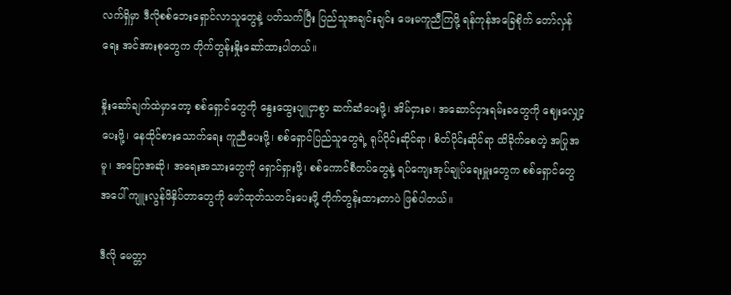လက်ရှိမှာ ဒီလိုစစ်ဘေးရှောင်လာသူတွေနဲ့ ပတ်သက်ပြီး ပြည်သူအချင်းချင်း ဖေးမကူညီကြဖို့ ရန်ကုန်အခြေစိုက် တော်လှန်ရေး အင်အားစုတွေက တိုက်တွန်းနှိုးဆော်ထားပါတယ်။

နှိုးဆော်ချက်ထဲမှာတော့ စစ်ရှောင်တွေကို နွေးထွေးပျူငှာစွာ ဆက်ဆံပေးဖို့၊ အိမ်ငှားခ၊ အဆောင်ငှားရမ်းခတွေကို ဈေးလျှော့ပေးဖို့၊ နေထိုင်စားသောက်ရေး ကူညီပေးဖို့၊ စစ်ရှောင်ပြည်သူတွေရဲ့ ရုပ်ပိုင်းဆိုင်ရာ၊ စိတ်ပိုင်းဆိုင်ရာ ထိခိုက်စေတဲ့ အပြုအမူ၊ အပြောအဆို၊ အရေးအသားတွေကို ရှောင်ရှားဖို့၊ စစ်ကောင်စီတပ်တွေနဲ့ ရပ်ကျေးအုပ်ချုပ်ရေးမှူးတွေက စစ်ရှောင်တွေအပေါ် ကျူးလွန်ဖိနှိပ်တာတွေကို ဖော်ထုတ်သတင်းပေးဖို့ တိုက်တွန်းထားတာပဲ ဖြစ်ပါတယ်။

ဒီလို မေတ္တာ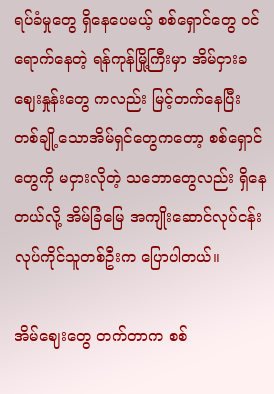ရပ်ခံမှုတွေ ရှိနေပေမယ့် စစ်ရှောင်တွေ ဝင်ရောက်နေတဲ့ ရန်ကုန်မြို့ကြီးမှာ အိမ်ငှားခဈေးနှုန်းတွေ ကလည်း မြင့်တက်နေပြီး တစ်ချို့သောအိမ်ရှင်တွေကတော့ စစ်ရှောင်တွေကို မငှားလိုတဲ့ သဘောတွေလည်း ရှိနေတယ်လို့ အိမ်ခြံမြေ အကျိုးဆောင်လုပ်ငန်း လုပ်ကိုင်သူတစ်ဦးက ပြောပါတယ်။

အိမ်ဈေးတွေ တက်တာက စစ်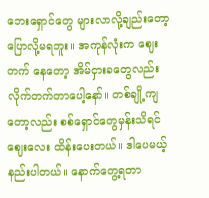ဘေးရှောင်တွေ များလာလို့ချည်းတော့ ပြောလို့မရဘူး။ အကုန်လုံးက ဈေးတက် နေတော့ အိမ်ငှားခတွေလည်း လိုက်တက်တာပေါ့နော်။ တစ်ချို့ကျတော့လည်း စစ်ရှောင်တွေမှန်းသိရင် ဈေးလေး ထိန်းပေးတယ်။ ဒါပေမယ့် နည်းပါတယ်။ နောက်တွေ့ရတာ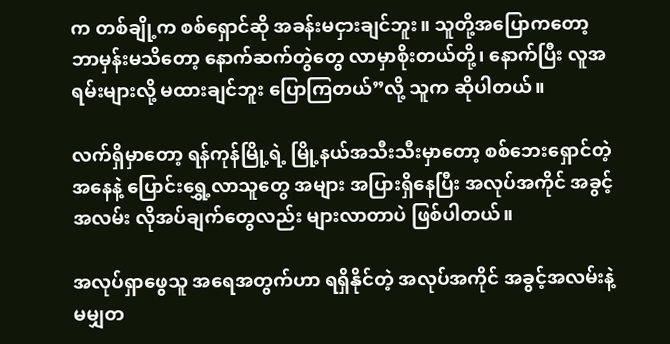က တစ်ချို့က စစ်ရှောင်ဆို အခန်းမငှားချင်ဘူး။ သူတို့အပြောကတော့ ဘာမှန်းမသိတော့ နောက်ဆက်တွဲတွေ လာမှာစိုးတယ်တို့၊ နောက်ပြီး လူအရမ်းများလို့ မထားချင်ဘူး ပြောကြတယ်”လို့ သူက ဆိုပါတယ်။

လက်ရှိမှာတော့ ရန်ကုန်မြို့ရဲ့ မြို့နယ်အသီးသီးမှာတော့ စစ်ဘေးရှောင်တဲ့အနေနဲ့ ပြောင်းရွှေ့လာသူတွေ အများ အပြားရှိနေပြီး အလုပ်အကိုင် အခွင့်အလမ်း လိုအပ်ချက်တွေလည်း များလာတာပဲ ဖြစ်ပါတယ်။

အလုပ်ရှာဖွေသူ အရေအတွက်ဟာ ရရှိနိုင်တဲ့ အလုပ်အကိုင် အခွင့်အလမ်းနဲ့ မမျှတ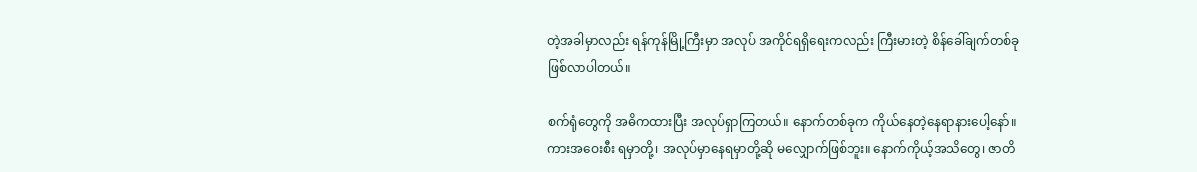တဲ့အခါမှာလည်း ရန်ကုန်မြို့ကြီးမှာ အလုပ် အကိုင်ရရှိရေးကလည်း ကြီးမားတဲ့ စိန်ခေါ်ချက်တစ်ခု ဖြစ်လာပါတယ်။

စက်ရုံတွေကို အဓိကထားပြီး အလုပ်ရှာကြတယ်။ နောက်တစ်ခုက ကိုယ်နေတဲ့နေရာနားပေါ့နော်။ ကားအဝေးစီး ရမှာတို့၊ အလုပ်မှာနေရမှာတို့ဆို မလျှောက်ဖြစ်ဘူး။ နောက်ကိုယ့်အသိတွေ၊ ဇာတိ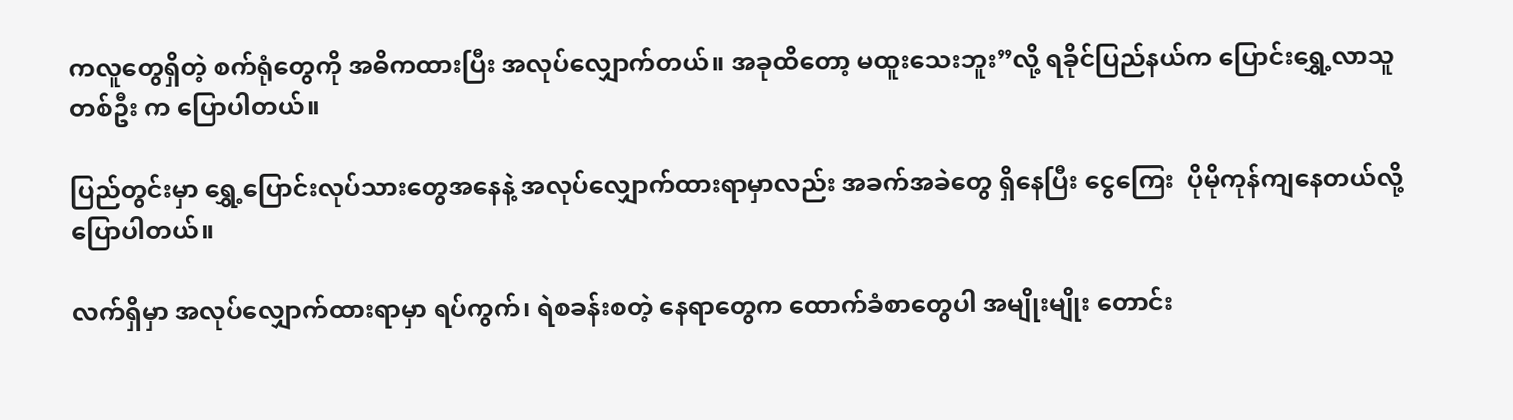ကလူတွေရှိတဲ့ စက်ရုံတွေကို အဓိကထားပြီး အလုပ်လျှောက်တယ်။ အခုထိတော့ မထူးသေးဘူး”လို့ ရခိုင်ပြည်နယ်က ပြောင်းရွှေ့လာသူတစ်ဦး က ပြောပါတယ်။

ပြည်တွင်းမှာ ရွှေ့ပြောင်းလုပ်သားတွေအနေနဲ့ အလုပ်လျှောက်ထားရာမှာလည်း အခက်အခဲတွေ ရှိနေပြီး ငွေကြေး  ပိုမိုကုန်ကျနေတယ်လို့ ပြောပါတယ်။

လက်ရှိမှာ အလုပ်လျှောက်ထားရာမှာ ရပ်ကွက်၊ ရဲစခန်းစတဲ့ နေရာတွေက ထောက်ခံစာတွေပါ အမျိုးမျိုး တောင်း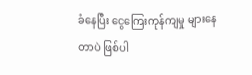ခံနေပြီး ငွေကြေးကုန်ကျမှု များနေတာပဲ ဖြစ်ပါ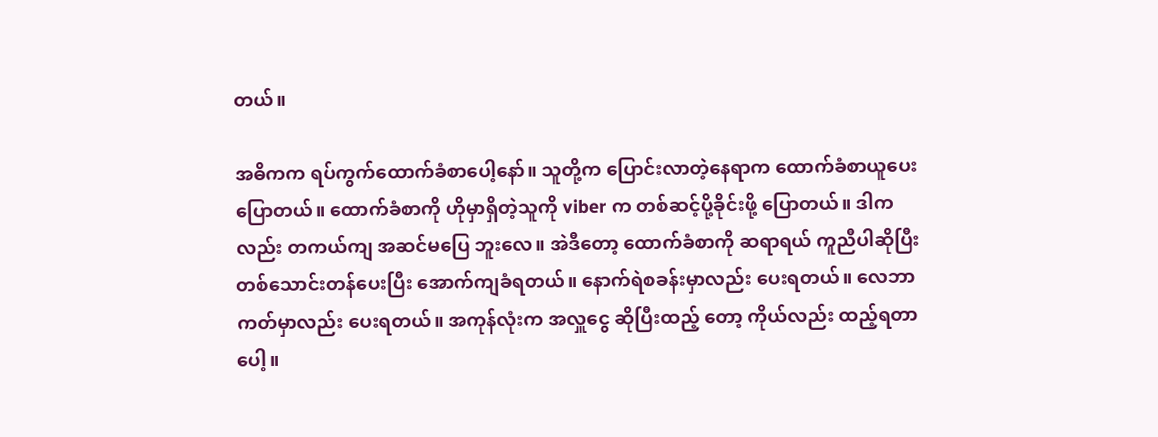တယ်။

အဓိကက ရပ်ကွက်ထောက်ခံစာပေါ့နော်။ သူတို့က ပြောင်းလာတဲ့နေရာက ထောက်ခံစာယူပေးပြောတယ်။ ထောက်ခံစာကို ဟိုမှာရှိတဲ့သူကို viber က တစ်ဆင့်ပို့ခိုင်းဖို့ ပြောတယ်။ ဒါကလည်း တကယ်ကျ အဆင်မပြေ ဘူးလေ။ အဲဒီတော့ ထောက်ခံစာကို ဆရာရယ် ကူညီပါဆိုပြီး တစ်သောင်းတန်ပေးပြီး အောက်ကျခံရတယ်။ နောက်ရဲစခန်းမှာလည်း ပေးရတယ်။ လေဘာကတ်မှာလည်း ပေးရတယ်။ အကုန်လုံးက အလှူငွေ ဆိုပြီးထည့် တော့ ကိုယ်လည်း ထည့်ရတာပေါ့။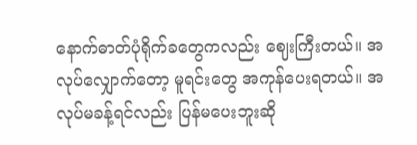နောက်ဓာတ်ပုံရိုက်ခတွေကလည်း ဈေးကြီးတယ်။ အလုပ်လျှောက်တော့ မူရင်းတွေ အကုန်ပေးရတယ်။ အလုပ်မခန့်ရင်လည်း ပြန်မပေးဘူးဆို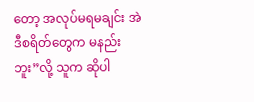တော့ အလုပ်မရမချင်း အဲဒီစရိတ်တွေက မနည်းဘူး”လို့ သူက ဆိုပါ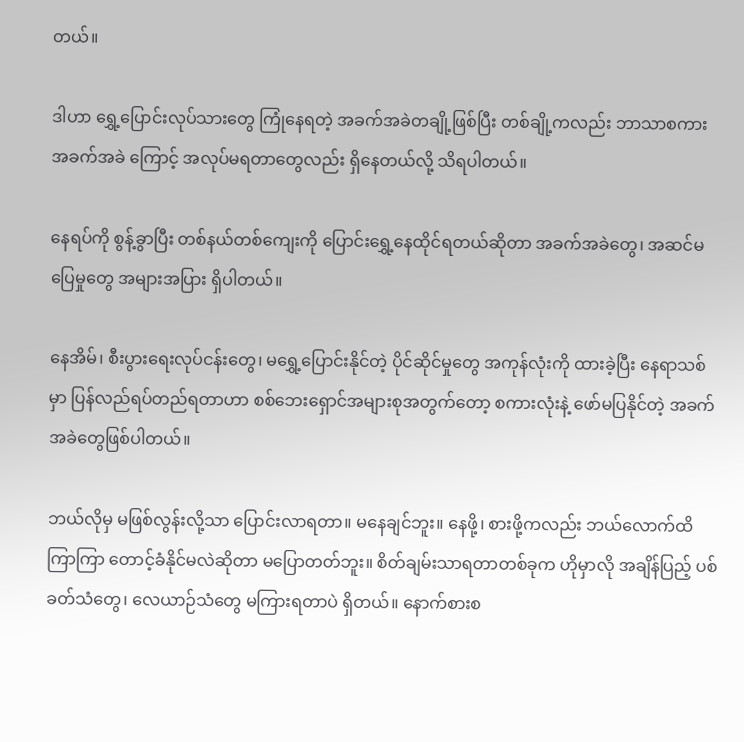တယ်။

ဒါဟာ ရွှေ့ပြောင်းလုပ်သားတွေ ကြုံနေရတဲ့ အခက်အခဲတချို့ဖြစ်ပြီး တစ်ချို့ကလည်း ဘာသာစကား အခက်အခဲ ကြောင့် အလုပ်မရတာတွေလည်း ရှိနေတယ်လို့ သိရပါတယ်။

နေရပ်ကို စွန့်ခွာပြီး တစ်နယ်တစ်ကျေးကို ပြောင်းရွှေ့နေထိုင်ရတယ်ဆိုတာ အခက်အခဲတွေ၊ အဆင်မပြေမှုတွေ အများအပြား ရှိပါတယ်။

နေအိမ်၊ စီးပွားရေးလုပ်ငန်းတွေ၊ မရွှေ့ပြောင်းနိုင်တဲ့ ပိုင်ဆိုင်မှုတွေ အကုန်လုံးကို ထားခဲ့ပြီး နေရာသစ်မှာ ပြန်လည်ရပ်တည်ရတာဟာ စစ်ဘေးရှောင်အများစုအတွက်တော့ စကားလုံးနဲ့ ဖော်မပြနိုင်တဲ့ အခက်အခဲတွေဖြစ်ပါတယ်။

ဘယ်လိုမှ မဖြစ်လွန်းလို့သာ ပြောင်းလာရတာ။ မနေချင်ဘူး။ နေဖို့၊ စားဖို့ကလည်း ဘယ်လောက်ထိ ကြာကြာ တောင့်ခံနိုင်မလဲဆိုတာ မပြောတတ်ဘူး။ စိတ်ချမ်းသာရတာတစ်ခုက ဟိုမှာလို အချိန်ပြည့် ပစ်ခတ်သံတွေ၊ လေယာဉ်သံတွေ မကြားရတာပဲ ရှိတယ်။ နောက်စားစ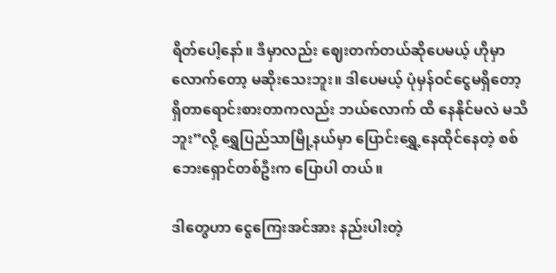ရိတ်ပေါ့နော်။ ဒီမှာလည်း ဈေးတက်တယ်ဆိုပေမယ့် ဟိုမှာလောက်တော့ မဆိုးသေးဘူး။ ဒါပေမယ့် ပုံမှန်ဝင်ငွေမရှိတော့ ရှိတာရောင်းစားတာကလည်း ဘယ်လောက် ထိ နေနိုင်မလဲ မသိဘူး”လို့ ရွှေပြည်သာမြို့နယ်မှာ ပြောင်းရွှေ့နေထိုင်နေတဲ့ စစ်ဘေးရှောင်တစ်ဦးက ပြောပါ တယ်။

ဒါတွေဟာ ငွေကြေးအင်အား နည်းပါးတဲ့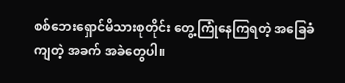စစ်ဘေးရှောင်မိသားစုတိုင်း တွေ့ကြုံနေကြရတဲ့ အခြေခံကျတဲ့ အခက် အခဲတွေပါ။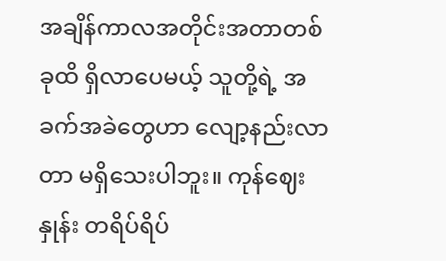အချိန်ကာလအတိုင်းအတာတစ်ခုထိ ရှိလာပေမယ့် သူတို့ရဲ့ အခက်အခဲတွေဟာ လျော့နည်းလာတာ မရှိသေးပါဘူး။ ကုန်ဈေးနှုန်း တရိပ်ရိပ်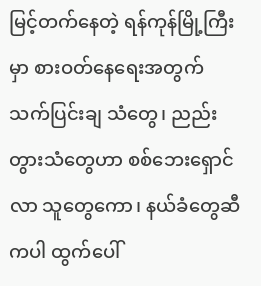မြင့်တက်နေတဲ့ ရန်ကုန်မြို့ကြီးမှာ စားဝတ်နေရေးအတွက် သက်ပြင်းချ သံတွေ၊ ညည်းတွားသံတွေဟာ စစ်ဘေးရှောင်လာ သူတွေကော၊ နယ်ခံတွေဆီကပါ ထွက်ပေါ်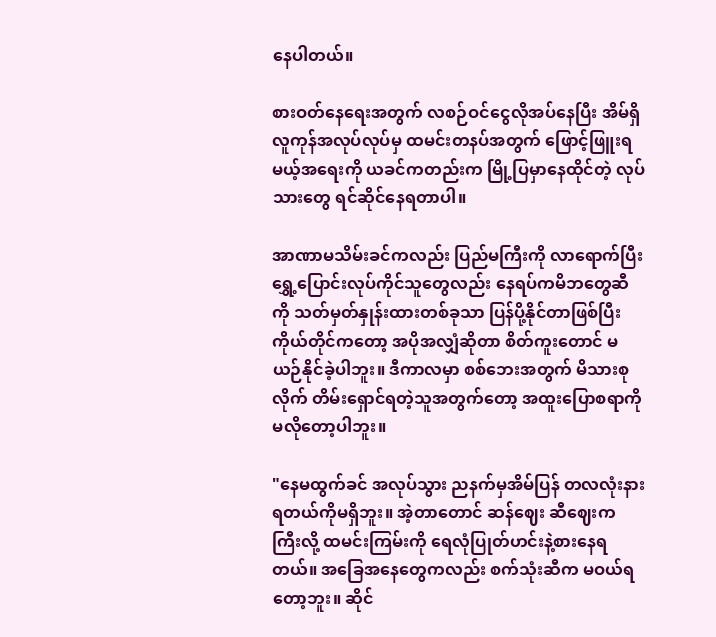နေပါတယ်။

စားဝတ်နေရေးအတွက် လစဉ်ဝင်ငွေလိုအပ်နေပြီး အိမ်ရှိလူကုန်အလုပ်လုပ်မှ ထမင်းတနပ်အတွက် ဖြောင့်ဖြူးရမယ့်အရေးကို ယခင်ကတည်းက မြို့ပြမှာနေထိုင်တဲ့ လုပ်သားတွေ ရင်ဆိုင်နေရတာပါ။

အာဏာမသိမ်းခင်ကလည်း ပြည်မကြီးကို လာရောက်ပြီး ရွှေ့ပြောင်းလုပ်ကိုင်သူတွေလည်း နေရပ်ကမိဘတွေဆီကို သတ်မှတ်နှုန်းထားတစ်ခုသာ ပြန်ပို့နိုင်တာဖြစ်ပြီး ကိုယ်တိုင်ကတော့ အပိုအလျှံဆိုတာ စိတ်ကူးတောင် မယဉ်နိုင်ခဲ့ပါဘူး။ ဒီကာလမှာ စစ်ဘေးအတွက် မိသားစုလိုက် တိမ်းရှောင်ရတဲ့သူအတွက်တော့ အထူးပြောစရာကို မလိုတော့ပါဘူး။

"နေမထွက်ခင် အလုပ်သွား ညနက်မှအိမ်ပြန် တလလုံးနားရတယ်ကိုမရှိဘူး။ အဲ့တာတောင် ဆန်ဈေး ဆီဈေးက ကြီးလို့ ထမင်းကြမ်းကို ရေလုံပြုတ်ဟင်းနဲ့စားနေရတယ်။ အခြေအနေတွေကလည်း စက်သုံးဆီက မဝယ်ရတော့ဘူး။ ဆိုင်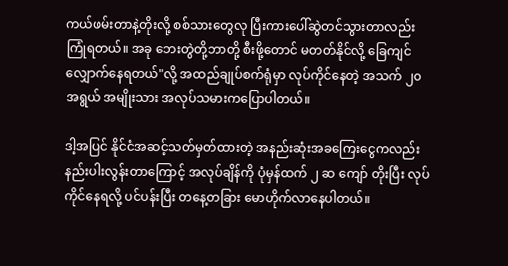ကယ်ဖမ်းတာနဲ့တိုးလို့ စစ်သားတွေလု ပြီးကားပေါ်ဆွဲတင်သွားတာလည်း ကြုံရတယ်။ အခု ဘေးတွဲတို့ဘာတို့ စီးဖို့တောင် မတတ်နိုင်လို့ ခြေကျင်လျှောက်နေရတယ်"လို့ အထည်ချုပ်စက်ရုံမှာ လုပ်ကိုင်နေတဲ့ အသက် ၂၀ အရွယ် အမျိုးသား အလုပ်သမားကပြောပါတယ်။

ဒါ့အပြင် နိုင်ငံအဆင့်သတ်မှတ်ထားတဲ့ အနည်းဆုံးအခကြေးငွေကလည်း နည်းပါးလွန်းတာကြောင့် အလုပ်ချိန်ကို ပုံမှန်ထက် ၂ ဆ ကျော် တိုးပြီး လုပ်ကိုင်နေရလို့ ပင်ပန်းပြီး တနေ့တခြား မောဟိုက်လာနေပါတယ်။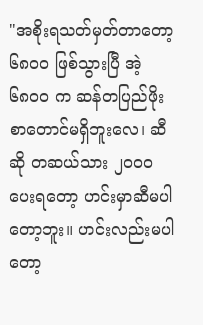"အစိုးရသတ်မှတ်တာတော့ ၆၈၀၀ ဖြစ်သွားပြီ အဲ့ ၆၈၀၀ က ဆန်တပြည်ဖိုးစာတောင်မရှိဘူးလေ၊ ဆီဆို တဆယ်သား ၂၀၀၀ ပေးရတော့ ဟင်းမှာဆီမပါတော့ဘူး။ ဟင်းလည်းမပါတော့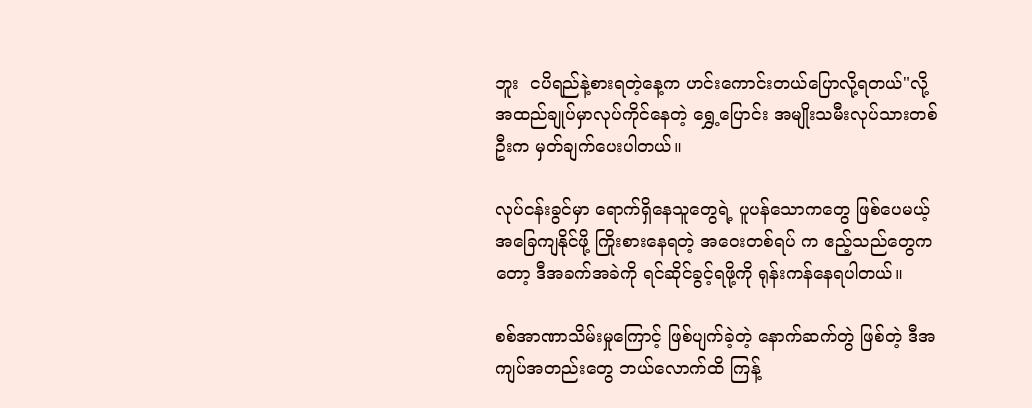ဘူး  ငပိရည်နဲ့စားရတဲ့နေ့က ဟင်းကောင်းတယ်ပြောလို့ရတယ်"လို့ အထည်ချုပ်မှာလုပ်ကိုင်နေတဲ့ ရွှေ့ပြောင်း အမျိုးသမီးလုပ်သားတစ်ဦးက မှတ်ချက်ပေးပါတယ်။

လုပ်ငန်းခွင်မှာ ရောက်ရှိနေသူတွေရဲ့ ပူပန်သောကတွေ ဖြစ်ပေမယ့် အခြေကျနိုင်ဖို့ ကြိုးစားနေရတဲ့ အဝေးတစ်ရပ် က ဧည့်သည်တွေကတော့ ဒီအခက်အခဲကို ရင်ဆိုင်ခွင့်ရဖို့ကို ရုန်းကန်နေရပါတယ်။

စစ်အာဏာသိမ်းမှုကြောင့် ဖြစ်ပျက်ခဲ့တဲ့ နောက်ဆက်တွဲ ဖြစ်တဲ့ ဒီအကျပ်အတည်းတွေ ဘယ်လောက်ထိ ကြန့်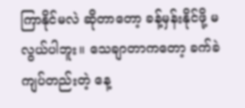ကြာနိုင်မလဲ ဆိုတာတော့ ခန့်မှန်းနိုင်ဖို့ မလွယ်ပါဘူး။ သေချာတာကတော့ ခက်ခဲကျပ်တည်းတဲ့ နေ့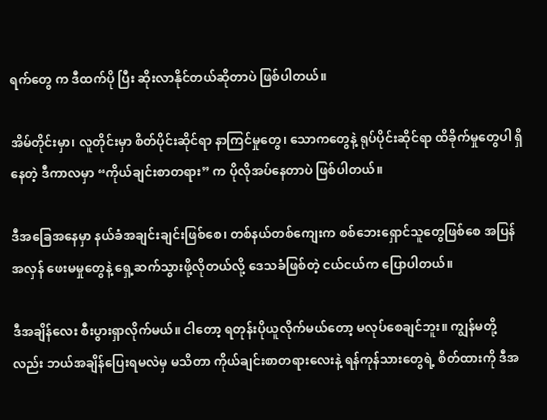ရက်တွေ က ဒီထက်ပို ပြီး ဆိုးလာနိုင်တယ်ဆိုတာပဲ ဖြစ်ပါတယ်။

အိမ်တိုင်းမှာ၊ လူတိုင်းမှာ စိတ်ပိုင်းဆိုင်ရာ နာကြင်မှုတွေ၊ သောကတွေနဲ့ ရုပ်ပိုင်းဆိုင်ရာ ထိခိုက်မှုတွေပါ ရှိနေတဲ့ ဒီကာလမှာ “ကိုယ်ချင်းစာတရား” က ပိုလိုအပ်နေတာပဲ ဖြစ်ပါတယ်။

ဒီအခြေအနေမှာ နယ်ခံအချင်းချင်းဖြစ်စေ၊ တစ်နယ်တစ်ကျေးက စစ်ဘေးရှောင်သူတွေဖြစ်စေ အပြန်အလှန် ဖေးမမှုတွေနဲ့ ရှေ့ဆက်သွားဖို့လိုတယ်လို့ ဒေသခံဖြစ်တဲ့ ငယ်ငယ်က ပြောပါတယ်။

ဒီအချိန်လေး စီးပွားရှာလိုက်မယ်။ ငါတော့ ရတုန်းပိုယူလိုက်မယ်တော့ မလုပ်စေချင်ဘူး။ ကျွန်မတို့လည်း ဘယ်အချိန်ပြေးရမလဲမှ မသိတာ ကိုယ်ချင်းစာတရားလေးနဲ့ ရန်ကုန်သားတွေရဲ့ စိတ်ထားကို ဒီအ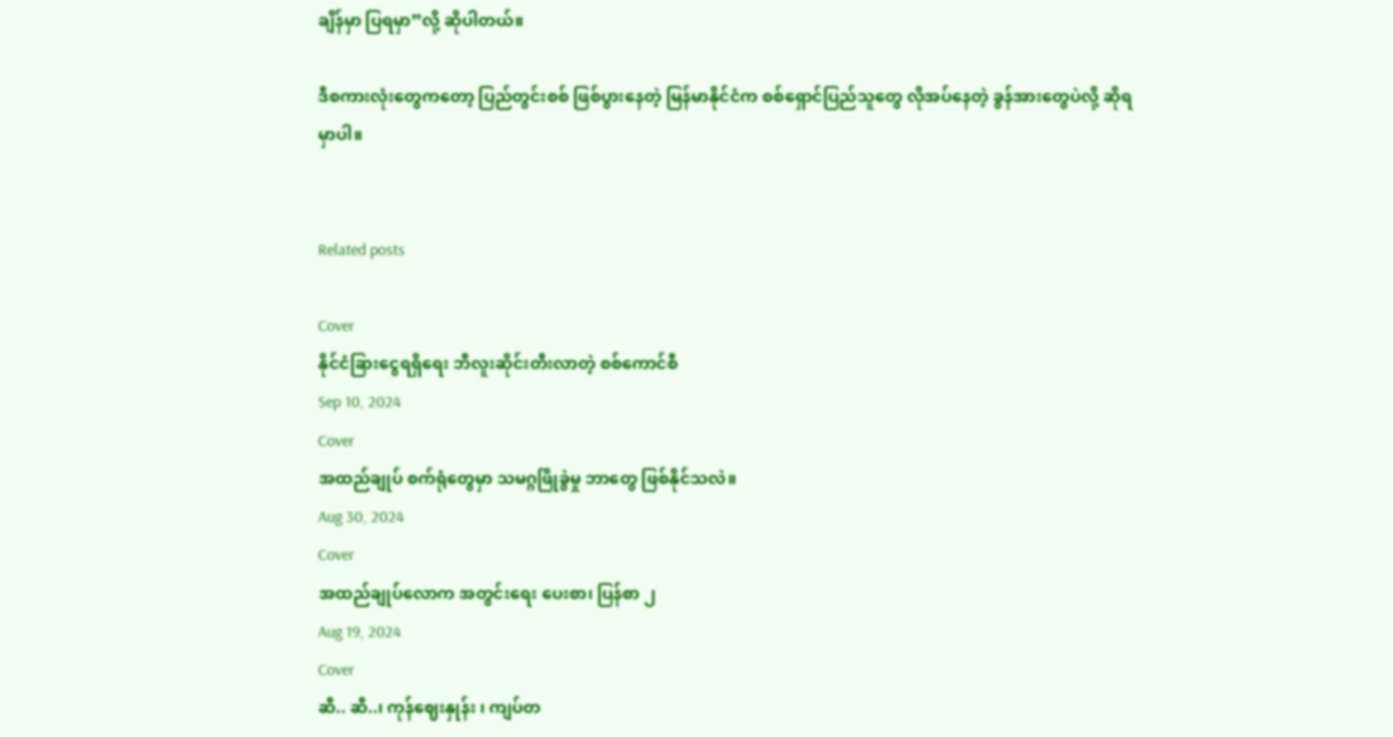ချိန်မှာ ပြရမှာ”လို့ ဆိုပါတယ်။

ဒီစကားလုံးတွေကတော့ ပြည်တွင်းစစ် ဖြစ်ပွားနေတဲ့ မြန်မာနိုင်ငံက စစ်ရှောင်ပြည်သူတွေ လိုအပ်နေတဲ့ ခွန်အားတွေပဲလို့ ဆိုရမှာပါ။


Related posts

Cover
နိုင်ငံခြားငွေရရှိရေး ဘီလူးဆိုင်းတီးလာတဲ့ စစ်ကောင်စီ
Sep 10, 2024
Cover
အထည်ချုပ် စက်ရုံတွေမှာ သမဂ္ဂဖြိုခွဲမှု ဘာတွေ ဖြစ်နိုင်သလဲ။
Aug 30, 2024
Cover
အထည်ချုပ်လောက အတွင်းရေး ပေးစာ၊ ပြန်စာ ၂
Aug 19, 2024
Cover
ဆီ.. ဆီ..၊ ကုန်ဈေးနှုန်း ၊ ကျပ်တ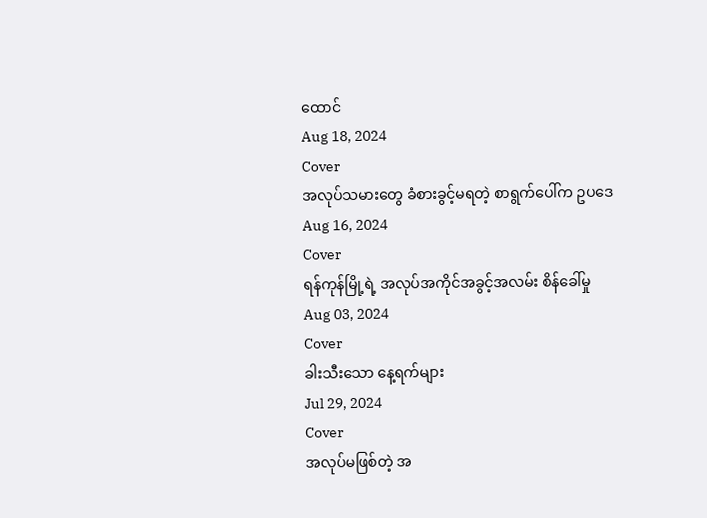ထောင်
Aug 18, 2024
Cover
အလုပ်သမားတွေ ခံစားခွင့်မရတဲ့ စာရွက်ပေါ်က ဥပဒေ
Aug 16, 2024
Cover
ရန်ကုန်မြို့ရဲ့ အလုပ်အကိုင်အခွင့်အလမ်း စိန်ခေါ်မှု
Aug 03, 2024
Cover
ခါးသီးသော နေ့ရက်များ
Jul 29, 2024
Cover
အလုပ်မဖြစ်တဲ့ အ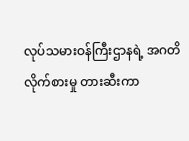လုပ်သမားဝန်ကြီးဌာနရဲ့ အဂတိလိုက်စားမှု တားဆီးကာ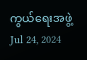ကွယ်ရေးအဖွဲ့
Jul 24, 2024